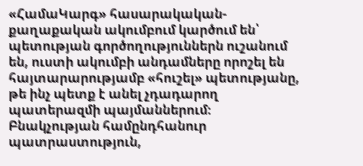«ՀամաԿարգ» հասարակական-քաղաքական ակումբում կարծում են՝ պետության գործողություններն ուշանում են, ուստի ակումբի անդամները որոշել են հայտարարությամբ «հուշել» պետությանը, թե ինչ պետք է անել չդադարող պատերազմի պայմաններում։ Բնակչության համընդհանուր պատրաստություն,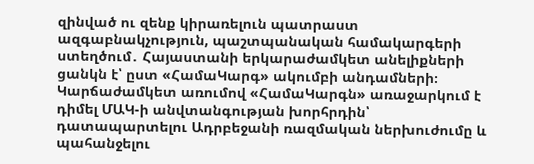զինված ու զենք կիրառելուն պատրաստ ազգաբնակչություն, պաշտպանական համակարգերի ստեղծում․ Հայաստանի երկարաժամկետ անելիքների ցանկն է՝ ըստ «ՀամաԿարգ» ակումբի անդամների։
Կարճաժամկետ առումով «ՀամաԿարգն» առաջարկում է դիմել ՄԱԿ-ի անվտանգության խորհրդին՝ դատապարտելու Ադրբեջանի ռազմական ներխուժումը և պահանջելու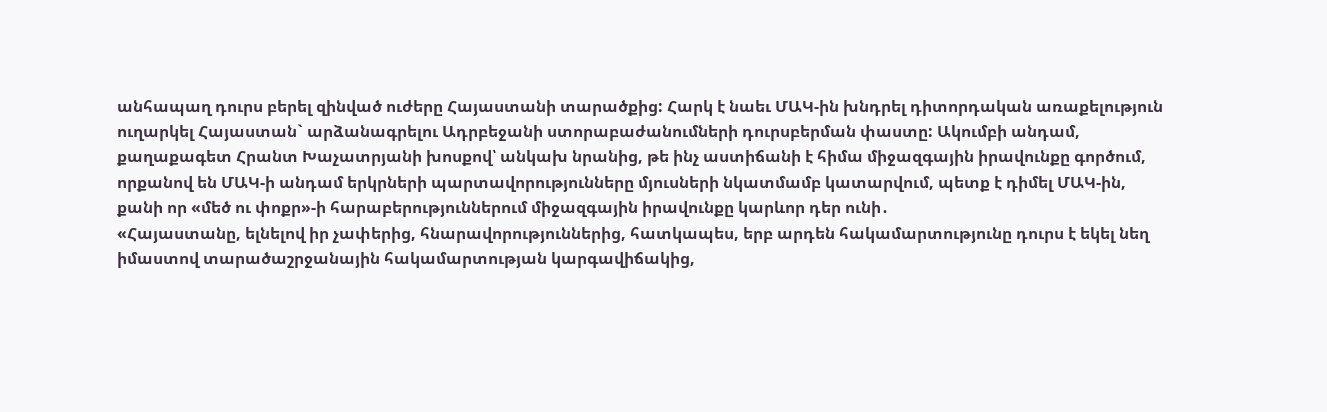անհապաղ դուրս բերել զինված ուժերը Հայաստանի տարածքից: Հարկ է նաեւ ՄԱԿ-ին խնդրել դիտորդական առաքելություն ուղարկել Հայաստան` արձանագրելու Ադրբեջանի ստորաբաժանումների դուրսբերման փաստը: Ակումբի անդամ, քաղաքագետ Հրանտ Խաչատրյանի խոսքով՝ անկախ նրանից, թե ինչ աստիճանի է հիմա միջազգային իրավունքը գործում, որքանով են ՄԱԿ-ի անդամ երկրների պարտավորությունները մյուսների նկատմամբ կատարվում, պետք է դիմել ՄԱԿ-ին, քանի որ «մեծ ու փոքր»-ի հարաբերություններում միջազգային իրավունքը կարևոր դեր ունի․
«Հայաստանը, ելնելով իր չափերից, հնարավորություններից, հատկապես, երբ արդեն հակամարտությունը դուրս է եկել նեղ իմաստով տարածաշրջանային հակամարտության կարգավիճակից,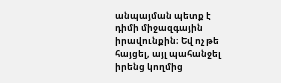անպայման պետք է դիմի միջազգային իրավունքին։ Եվ ոչ թե հայցել, այլ պահանջել իրենց կողմից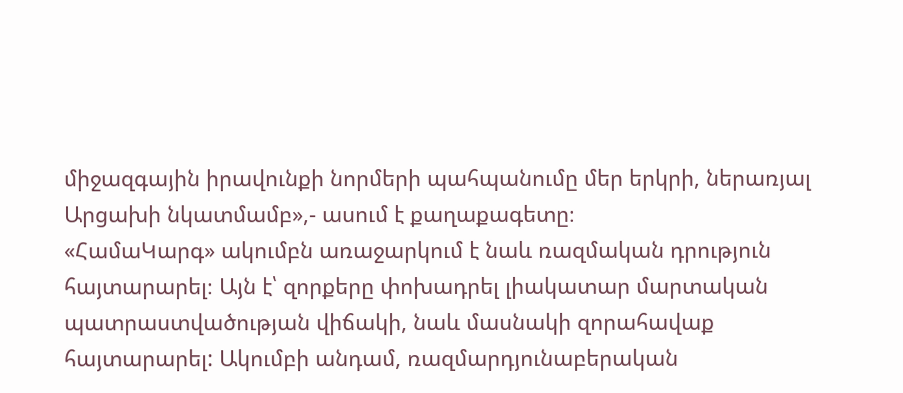միջազգային իրավունքի նորմերի պահպանումը մեր երկրի, ներառյալ Արցախի նկատմամբ»,- ասում է քաղաքագետը։
«ՀամաԿարգ» ակումբն առաջարկում է նաև ռազմական դրություն հայտարարել։ Այն է՝ զորքերը փոխադրել լիակատար մարտական պատրաստվածության վիճակի, նաև մասնակի զորահավաք հայտարարել: Ակումբի անդամ, ռազմարդյունաբերական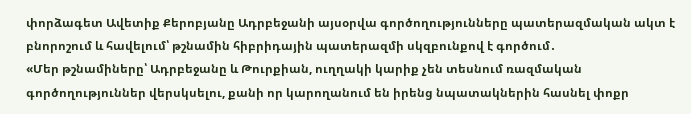փորձագետ Ավետիք Քերոբյանը Ադրբեջանի այսօրվա գործողությունները պատերազմական ակտ է բնորոշում և հավելում՝ թշնամին հիբրիդային պատերազմի սկզբունքով է գործում․
«Մեր թշնամիները՝ Ադրբեջանը և Թուրքիան, ուղղակի կարիք չեն տեսնում ռազմական գործողություններ վերսկսելու, քանի որ կարողանում են իրենց նպատակներին հասնել փոքր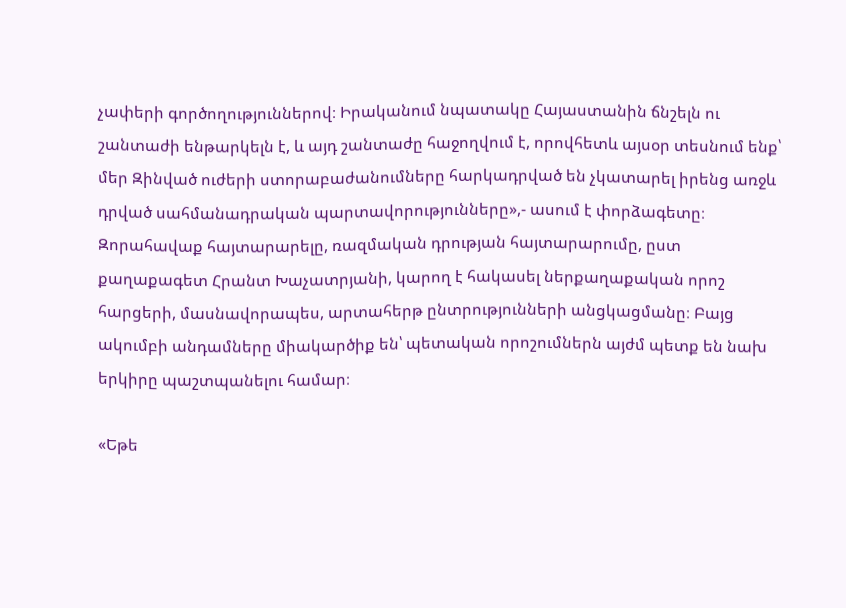չափերի գործողություններով։ Իրականում նպատակը Հայաստանին ճնշելն ու շանտաժի ենթարկելն է, և այդ շանտաժը հաջողվում է, որովհետև այսօր տեսնում ենք՝ մեր Զինված ուժերի ստորաբաժանումները հարկադրված են չկատարել իրենց առջև դրված սահմանադրական պարտավորությունները»,- ասում է փորձագետը։
Զորահավաք հայտարարելը, ռազմական դրության հայտարարումը, ըստ քաղաքագետ Հրանտ Խաչատրյանի, կարող է հակասել ներքաղաքական որոշ հարցերի, մասնավորապես, արտահերթ ընտրությունների անցկացմանը։ Բայց ակումբի անդամները միակարծիք են՝ պետական որոշումներն այժմ պետք են նախ երկիրը պաշտպանելու համար։

«Եթե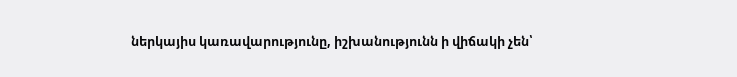ներկայիս կառավարությունը, իշխանությունն ի վիճակի չեն՝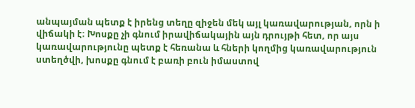անպայման պետք է իրենց տեղը զիջեն մեկ այլ կառավարության, որն ի վիճակի է։ Խոսքը չի գնում իրավիճակային այն դրույթի հետ, որ այս կառավարությունը պետք է հեռանա և հների կողմից կառավարություն ստեղծվի, խոսքը գնում է բառի բուն իմաստով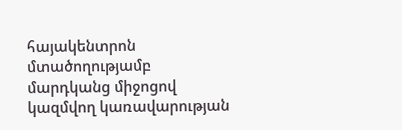հայակենտրոն մտածողությամբ մարդկանց միջոցով կազմվող կառավարության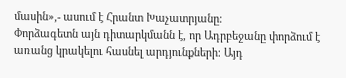մասին»,- ասում է Հրանտ Խաչատրյանը։
Փորձագետն այն դիտարկմանն է, որ Ադրբեջանը փորձում է առանց կրակելու հասնել արդյունքների։ Այդ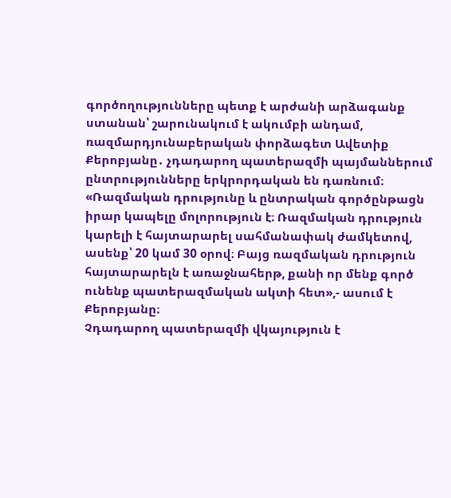գործողությունները պետք է արժանի արձագանք ստանան՝ շարունակում է ակումբի անդամ, ռազմարդյունաբերական փորձագետ Ավետիք Քերոբյանը․ չդադարող պատերազմի պայմաններում ընտրությունները երկրորդական են դառնում։
«Ռազմական դրությունը և ընտրական գործընթացն իրար կապելը մոլորություն է։ Ռազմական դրություն կարելի է հայտարարել սահմանափակ ժամկետով, ասենք՝ 20 կամ 30 օրով։ Բայց ռազմական դրություն հայտարարելն է առաջնահերթ, քանի որ մենք գործ ունենք պատերազմական ակտի հետ»,- ասում է Քերոբյանը։
Չդադարող պատերազմի վկայություն է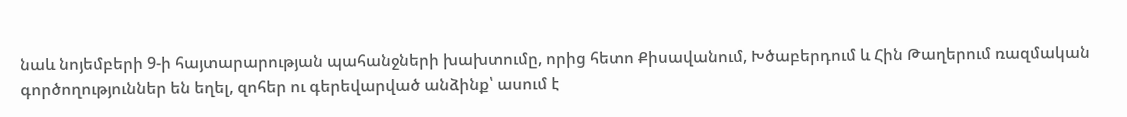նաև նոյեմբերի 9-ի հայտարարության պահանջների խախտումը, որից հետո Քիսավանում, Խծաբերդում և Հին Թաղերում ռազմական գործողություններ են եղել, զոհեր ու գերեվարված անձինք՝ ասում է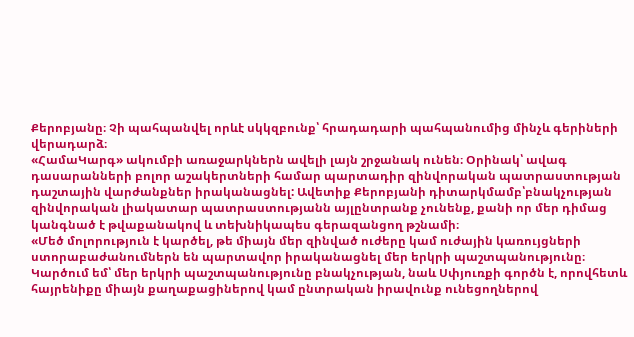Քերոբյանը։ Չի պահպանվել որևէ սկկզբունք՝ հրադադարի պահպանումից մինչև գերիների վերադարձ։
«ՀամաԿարգ» ակումբի առաջարկներն ավելի լայն շրջանակ ունեն։ Օրինակ՝ ավագ դասարանների բոլոր աշակերտների համար պարտադիր զինվորական պատրաստության դաշտային վարժանքներ իրականացնել: Ավետիք Քերոբյանի դիտարկմամբ՝բնակչության զինվորական լիակատար պատրաստությանն այլընտրանք չունենք, քանի որ մեր դիմաց կանգնած է թվաքանակով և տեխնիկապես գերազանցող թշնամի։
«Մեծ մոլորություն է կարծել, թե միայն մեր զինված ուժերը կամ ուժային կառույցների ստորաբաժանումներն են պարտավոր իրականացնել մեր երկրի պաշտպանությունը։ Կարծում եմ՝ մեր երկրի պաշտպանությունը բնակչության, նաև Սփյուռքի գործն է, որովհետև հայրենիքը միայն քաղաքացիներով կամ ընտրական իրավունք ունեցողներով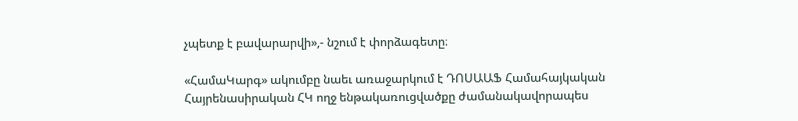չպետք է բավարարվի»,- նշում է փորձագետը։

«ՀամաԿարգ» ակումբը նաեւ առաջարկում է ԴՈՍԱԱՖ Համահայկական Հայրենասիրական ՀԿ ողջ ենթակառուցվածքը ժամանակավորապես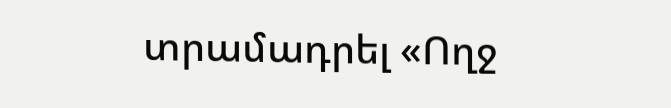տրամադրել «Ողջ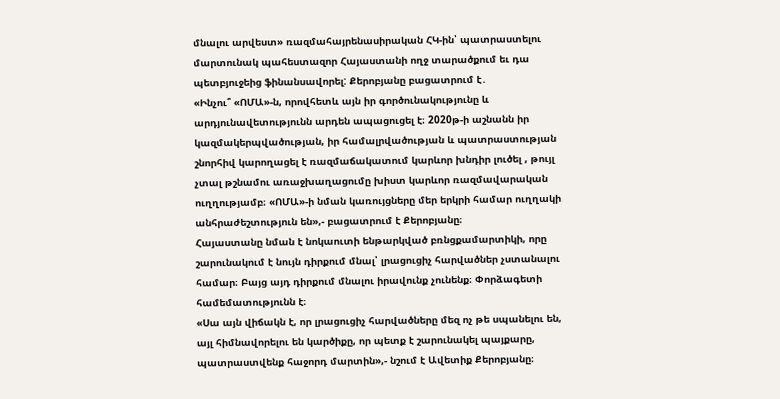մնալու արվեստ» ռազմահայրենասիրական ՀԿ-ին՝ պատրաստելու մարտունակ պահեստազոր Հայաստանի ողջ տարածքում եւ դա պետբյուջեից ֆինանսավորել: Քերոբյանը բացատրում է․
«Ինչու՞ «ՈՄԱ»-ն, որովհետև այն իր գործունակությունը և արդյունավետությունն արդեն ապացուցել է։ 2020թ-ի աշնանն իր կազմակերպվածության, իր համալրվածության և պատրաստության շնորհիվ կարողացել է ռազմաճակատում կարևոր խնդիր լուծել , թույլ չտալ թշնամու առաջխաղացումը խիստ կարևոր ռազմավարական ուղղությամբ։ «ՈՄԱ»-ի նման կառույցները մեր երկրի համար ուղղակի անհրաժեշտություն են»,- բացատրում է Քերոբյանը։
Հայաստանը նման է նոկաուտի ենթարկված բռնցքամարտիկի, որը շարունակում է նույն դիրքում մնալ՝ լրացուցիչ հարվածներ չստանալու համար։ Բայց այդ դիրքում մնալու իրավունք չունենք։ Փորձագետի համեմատությունն է։
«Սա այն վիճակն է, որ լրացուցիչ հարվածները մեզ ոչ թե սպանելու են, այլ հիմնավորելու են կարծիքը, որ պետք է շարունակել պայքարը, պատրաստվենք հաջորդ մարտին»,- նշում է Ավետիք Քերոբյանը։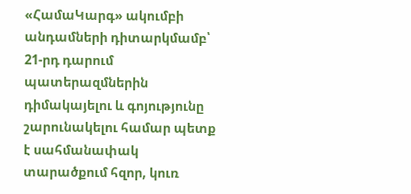«ՀամաԿարգ» ակումբի անդամների դիտարկմամբ՝ 21-րդ դարում պատերազմներին դիմակայելու և գոյությունը շարունակելու համար պետք է սահմանափակ տարածքում հզոր, կուռ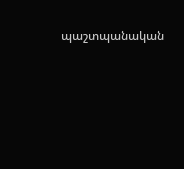պաշտպանական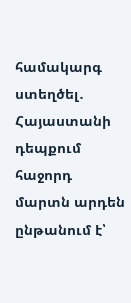համակարգ ստեղծել․ Հայաստանի դեպքում հաջորդ մարտն արդեն ընթանում է՝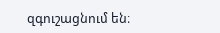զգուշացնում են։